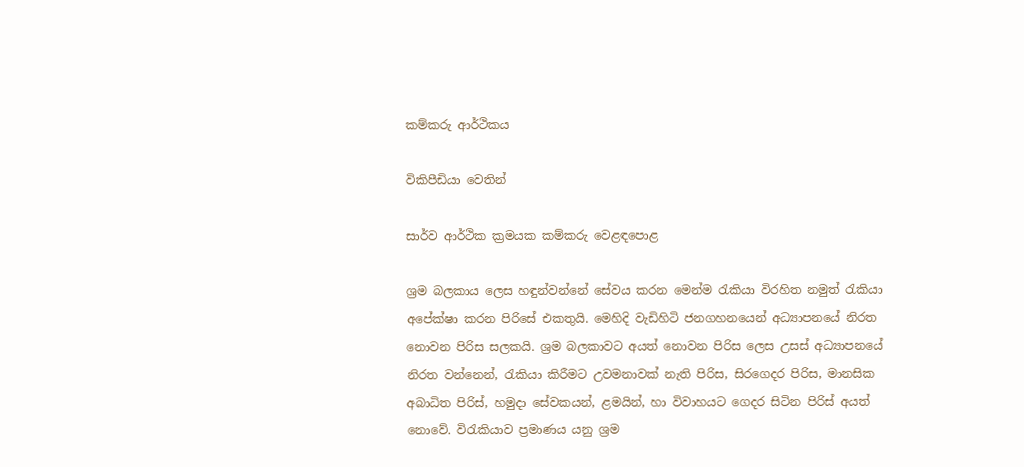කම්කරු ආර්ථිකය

විකිපීඩියා වෙතින්

සාර්ව ආර්ථික ක්‍රමයක කම්කරු වෙළඳපොළ

ශ්‍රම බලකාය ලෙස හඳුන්වන්නේ සේවය කරන මෙන්ම රැකියා විරහිත නමුත් රැකියා අපේක්ෂා කරන පිරිසේ එකතුයි. මෙහිදි වැඩිහිටි ජනගහනයෙන් අධ්‍යාපනයේ නිරත නොවන පිරිස සලකයි. ශ්‍රම බලකාවට අයත් නොවන පිරිස ලෙස උසස් අධ්‍යාපනයේ නිරත වන්නෙන්, රැකියා කිරීමට උවමනාවක් නැති පිරිස, සිරගෙදර පිරිස, මානසික අබාධිත පිරිස්, හමුදා සේවකයන්, ළමයින්, හා විවාහයට ගෙදර සිටින පිරිස් අයත් නොවේ. විරැකියාව ප්‍රමාණය යනු ශ්‍රම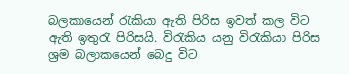බලකායෙන් රැකියා ඇති පිරිස ඉවත් කල විට ඇති ඉතුරැ පිරිසයි. විරැකිය යනු විරැකියා පිරිස ශ්‍රම බලාකයෙන් බෙදු විට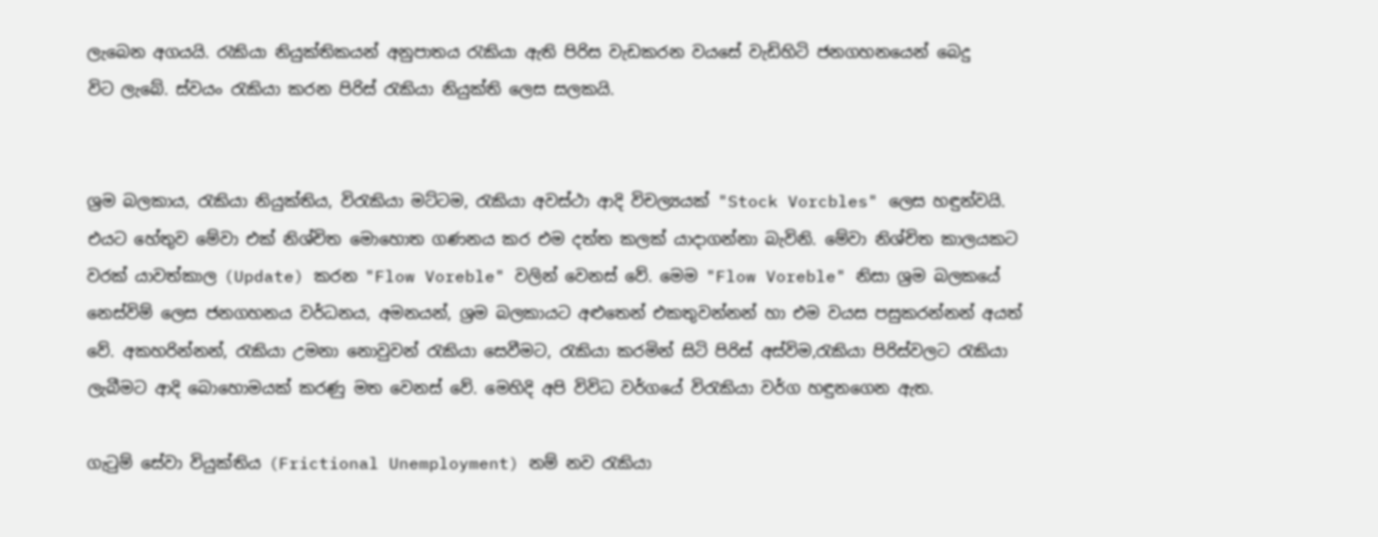ලැබෙන අගයයි. රැකියා නියුක්තිකයන් අනුපාතය රැකියා ඇති පිරිස වැඩකරන වයසේ වැඩිහිටි ජනගහනයෙන් බෙදු විට ‍ලැබේ. ස්වයං රැකියා කරන පිරිස් රැකියා නියුක්ති ලෙස සලකයි.


ශ්‍රම බලකාය, රැකියා නියුක්තිය, විරැකියා මට්ටම, රැකියා අවස්ථා ආදි විචල්‍යයක් "Stock Vorcbles" ලෙස හඳුන්වයි. එයට ‍හේතුව මේවා එක් නිශ්චිත මොහොත ගණනය කර එම දත්ත කලක් යාදාගන්නා බැවිනි. මේවා නිශ්චිත කාලයකට වරක් යාවත්කාල (Update) කරන "Flow Voreble" වලින් වෙනස් වේ. මෙම "Flow Voreble" නිසා ශ්‍රම බලකයේ නෙස්විම් ලෙස ජනගහනය වර්ධනය, අමනයන්, ශ්‍රම බලකායට අළුතෙන් එකතුවන්නන් හා එම වයස පසුකරන්නන් අයත් වේ. අකහරින්නන්, රැකියා උමනා නොවුවන් රැකියා සෙවීමට, රැකියා කරමින් සිටි පිරිස් අස්විම,රැකියා පිරිස්වලට රැකියා ලැබීමට ආදි බොහොමයක් කරණු මත වෙනස් වේ. මෙහිදි අපි විවිධ වර්ගයේ විරැකියා වර්ග හඳුනගෙන ඇත.

ගැටුම් සේවා වියුක්තිය (Frictional Unemployment) නම් නව රැකියා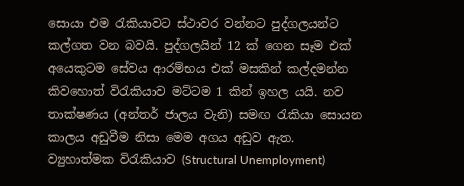සොයා එම රැකියාවට ස්ථාවර වන්නට පුද්ගලයන්ට කල්ගත වන බවයි. පුද්ගලයින් 12 ක් ගෙන සෑම එක් අයෙකුටම සේවය ආරම්භය එක් මසකින් කල්දමන්න කිවහොත් විරැකියාව මට්ටම 1 කින් ඉහල යයි. නව තාක්ෂණය (අන්තර් ජාලය වැනි) සමඟ රැකියා සොයන කාලය අඩුවීම නිසා මෙම අගය අඩුව ඇත.
ව්‍යුහාත්මක විරැකියාව (Structural Unemployment)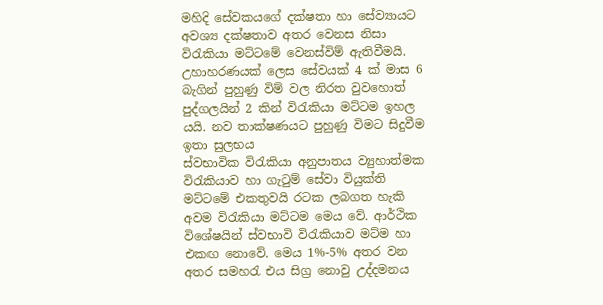මහිදි සේවකයගේ දක්ෂතා හා සේව්‍යායට අවශ්‍ය දක්ෂතාව අතර වෙනස නිසා විරැකියා මට්ටමේ වෙනස්විම් ඇතිවීමයි. උහාහරණයක් ලෙස සේවයක් 4 ක් මාස 6 බැගින් පුහුණු විම් වල නිරත වුවහොත් පුද්ගලයින් 2 කින් විරැකියා මට්ටම ඉහල යයි. නව තාක්ෂණයට පුහුණු විමට සිදුවීම ඉතා සුලභය
ස්වභාවික විරැකියා අනුපාතය ව්‍යුහාත්මක විරැකියාව හා ගැටුම් සේවා වියුක්ති මට්ටමේ එකතුවයි රටක ලබගත හැකි අවම විරැකියා මට්ටම මෙය වේ. ආර්ථික විශේෂයින් ස්වභාවි විරැකියාව මට්ම හා එකඟ නොවේ. මෙය 1%-5% අතර වන අතර සමහරැ එය සිග්‍ර නොවු උද්දමනය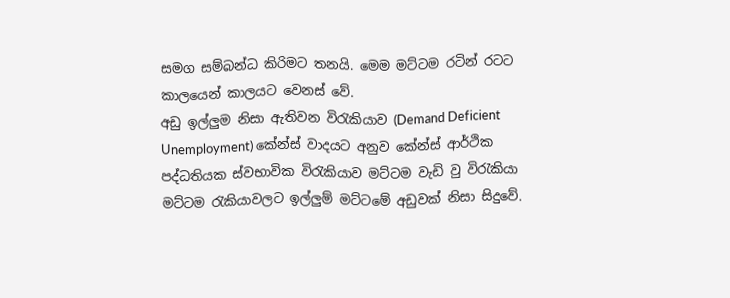සමග සම්බන්ධ කිරිමට තනයි. මෙම මට්ටම රටින් රටට කාලයෙන් කාලයට වෙනස් වේ.
අඩු ඉල්ලුම නිසා ඇතිවන විරැකියාව (Demand Deficient Unemployment) කේන්ස් වාදයට අනුව කේන්ස් ආර්ථික පද්ධතියක ස්වභාවික විරැකියාව මට්ටම වැඩි වු විරැකියා මට්ටම රැකියාවලට ඉල්ලුම් මට්ටමේ අඩුවක් නිසා සිදුවේ.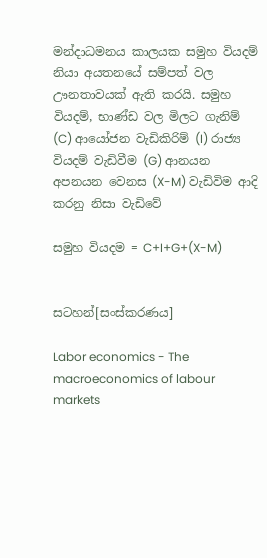මන්දාධමනය කාලයක සමුහ වියදම් නියා අයතනයේ සම්පත් වල ඌනතාවයක් ඇති කරයි. සමුහ වියදම්, භාණ්ඩ වල මිලට ගැනිම් (C) ආයෝජන වැඩිකිරිම් (I) රාජ්‍ය වියදම් වැඩිවීම (G) ආනයන අපනයන වෙනස (X-M) වැඩිවිම ආදි කරනු නිසා වැඩිවේ

සමුහ වියදම = C+I+G+(X-M)


සටහන්[සංස්කරණය]

Labor economics - The macroeconomics of labour markets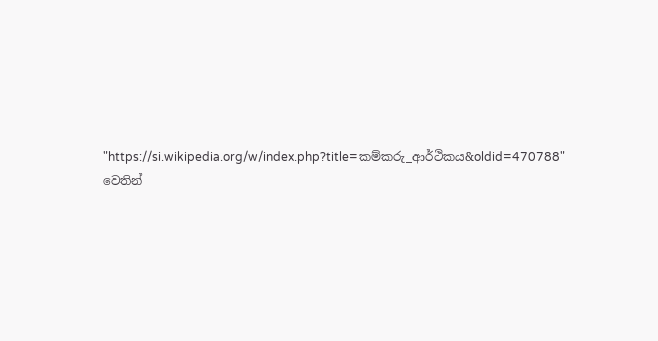"https://si.wikipedia.org/w/index.php?title=කම්කරු_ආර්ථිකය&oldid=470788" වෙතින්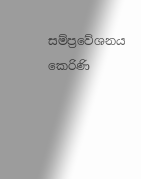සම්ප්‍රවේශනය කෙරිණි